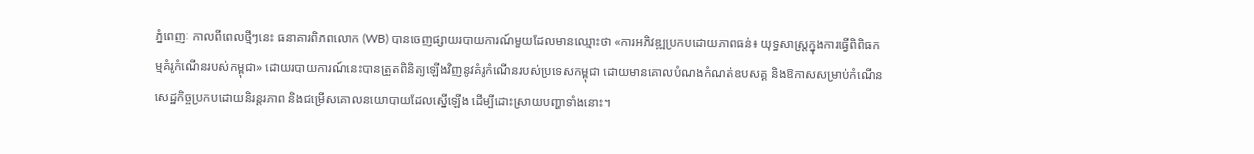ភ្នំពេញៈ កាលពីពេលថ្មីៗនេះ ធនាគារពិភពលោក (WB) បានចេញផ្សាយរបាយការណ៍មួយដែលមានឈ្មោះថា «ការអភិវឌ្ឍប្រកបដោយភាពធន់៖ យុទ្ធសាស្ត្រក្នុងការធ្វើពិពិធកម្មគំរូកំណើនរបស់កម្ពុជា» ដោយរបាយការណ៍នេះបានត្រួតពិនិត្យឡើងវិញនូវគំរូកំណើនរបស់ប្រទេសកម្ពុជា ដោយមានគោលបំណងកំណត់ឧបសគ្គ និងឱកាសសម្រាប់កំណើនសេដ្ឋកិច្ចប្រកបដោយនិរន្តរភាព និងជម្រើសគោលនយោបាយដែលស្នើឡើង ដើម្បីដោះស្រាយបញ្ហាទាំងនោះ។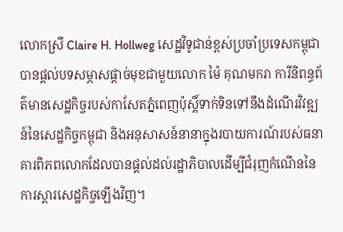លោកស្រី Claire H. Hollweg សេដ្ឋវិទូជាន់ខ្ពស់ប្រចាំប្រទេសកម្ពុជាបានផ្តល់បទសម្ភាសផ្តាច់មុខជាមួយលោក ម៉ៃ គុណមករា ការីនិពន្ធព័ត៌មានសេដ្ឋកិច្ចរបស់កាសែតភ្នំពេញប៉ុស្តិ៍ទាក់ទិនទៅនឹងដំណើរវិវឌ្ឍន៍នៃសេដ្ឋកិច្ចកម្ពុជា និងអនុសាសន៍នានាក្នុងរបាយការណ៍របស់ធនាគារពិភពលោកដែលបានផ្តល់ដល់រដ្ឋាភិបាលដើម្បីជំរុញកំណើននៃការស្តារសេដ្ឋកិច្ចឡើងវិញ។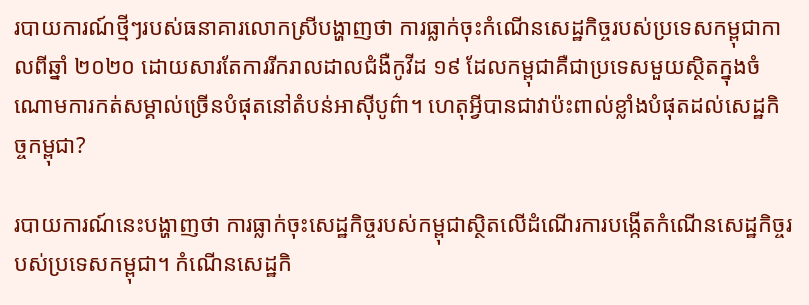របាយការណ៍ថ្មីៗរបស់ធនាគារលោកស្រីបង្ហាញថា ការធ្លាក់ចុះកំណើនសេដ្ឋកិច្ចរបស់ប្រទេសកម្ពុជាកាលពីឆ្នាំ ២០២០ ដោយសារតែការរីករាលដាលជំងឺកូវីដ ១៩ ដែលកម្ពុជាគឺជាប្រទេសមួយស្ថិតក្នុងចំណោមការកត់សម្គាល់ច្រើនបំផុតនៅតំបន់អាស៊ីបូព៌ា។ ហេតុអ្វីបានជាវាប៉ះពាល់ខ្លាំងបំផុតដល់សេដ្ឋកិច្ចកម្ពុជា?

របាយការណ៍នេះបង្ហាញថា ការធ្លាក់ចុះសេដ្ឋកិច្ចរបស់កម្ពុជាស្ថិតលើដំណើរការបង្កើតកំណើនសេដ្ឋកិច្ចរបស់ប្រទេសកម្ពុជា។ កំណើនសេដ្ឋកិ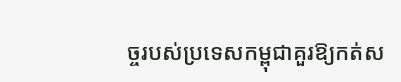ច្ចរបស់ប្រទេសកម្ពុជាគួរឱ្យកត់ស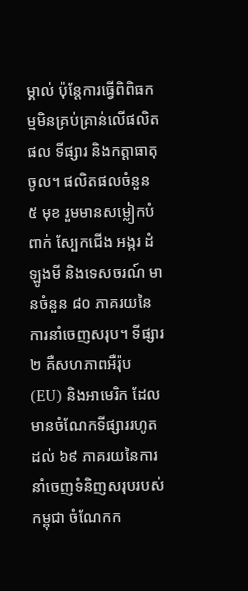ម្គាល់ ប៉ុន្តែការធ្វើពិពិធកម្មមិនគ្រប់គ្រាន់លើផលិតផល ទីផ្សារ និងកត្តាធាតុចូល។ ផលិតផលចំនួន ៥ មុខ រួមមានសម្លៀកបំពាក់ ស្បែកជើង អង្ករ ដំឡូងមី និងទេសចរណ៍ មានចំនួន ៨០ ភាគរយនៃការនាំចេញសរុប។ ទីផ្សារ ២ គឺសហភាពអឺរ៉ុប (EU) និងអាមេរិក ដែលមានចំណែកទីផ្សាររហូតដល់ ៦៩ ភាគរយនៃការនាំចេញទំនិញសរុបរបស់កម្ពុជា ចំណែកក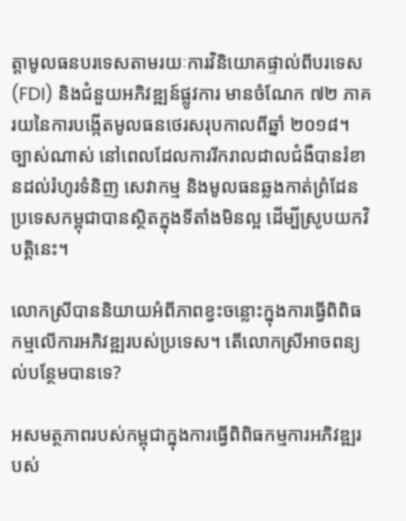ត្តាមូលធនបរទេសតាមរយៈការវិនិយោគផ្ទាល់ពីបរទេស (FDI) និងជំនួយអភិវឌ្ឍន៍ផ្លូវការ មានចំណែក ៧២ ភាគរយនៃការបង្កើតមូលធនថេរសរុបកាលពីឆ្នាំ ២០១៨។ ច្បាស់ណាស់ នៅពេលដែលការរីករាលដាលជំងឺបានរំខានដល់រំហូរទំនិញ សេវាកម្ម និងមូលធនឆ្លងកាត់ព្រំដែនប្រទេសកម្ពុជាបានស្ថិតក្នុងទីតាំងមិនល្អ ដើម្បីស្រូបយកវិបត្តិនេះ។

លោកស្រីបាននិយាយអំពីភាពខ្វះចន្លោះក្នុងការធ្វើពិពិធកម្មលើការអភិវឌ្ឍរបស់ប្រទេស។ តើលោកស្រីអាចពន្យល់បន្ថែមបានទេ?

អសមត្ថភាពរបស់កម្ពុជាក្នុងការធ្វើពិពិធកម្មការអភិវឌ្ឍរបស់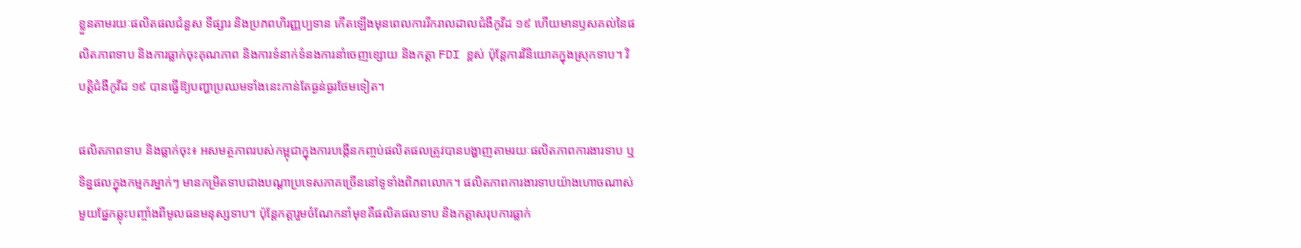ខ្លួនតាមរយៈផលិតផលជំនួស ទីផ្សារ និងប្រភពហិរញ្ញប្បទាន កើតឡើងមុនពេលការរីករាលដាលជំងឺកូវីដ ១៩ ហើយមានឫសគល់នៃផលិតភាពទាប និងការធ្លាក់ចុះគុណភាព និងការទំនាក់ទំនងការនាំចេញខ្សោយ និងកត្តា FDI ខ្ពស់ ប៉ុន្តែការវិនិយោគក្នុងស្រុកទាប។ វិបត្តិជំងឺកូវីដ ១៩ បានធ្វើឱ្យបញ្ហាប្រឈមទាំងនេះកាន់តែធ្ងន់ធ្ងរថែមទៀត។

ផលិតភាពទាប និងធ្លាក់ចុះ៖ អសមត្ថភាពរបស់កម្ពុជាក្នុងការបង្កើនកញ្ចប់ផលិតផលត្រូវបានបង្ហាញតាមរយៈផលិតភាពការងារទាប ឬទិន្នផលក្នុងកម្មករម្នាក់ៗ មានកម្រិតទាបជាងបណ្តាប្រទេសភាគច្រើននៅទូទាំងពិភពលោក។ ផលិតភាពការងារទាបយ៉ាងហោចណាស់មួយផ្នែកឆ្លុះបញ្ចាំងពីមូលធនមនុស្សទាប។ ប៉ុន្តែកត្តារួមចំណែកនាំមុខគឺផលិតផលទាប និងកត្តាសរុបការធ្លាក់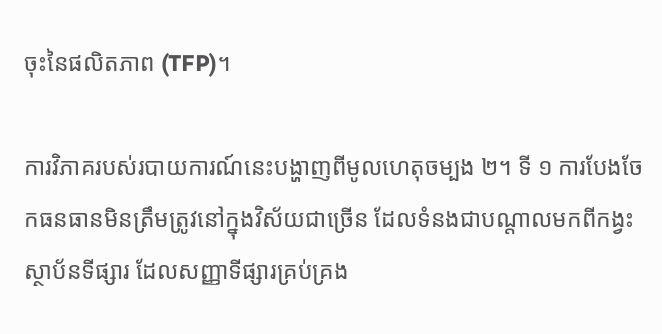ចុះនៃផលិតភាព (TFP)។

ការវិភាគរបស់របាយការណ៍នេះបង្ហាញពីមូលហេតុចម្បង ២។ ទី ១ ការបែងចែកធនធានមិនត្រឹមត្រូវនៅក្នុងវិស័យជាច្រើន ដែលទំនងជាបណ្តាលមកពីកង្វះស្ថាប័នទីផ្សារ ដែលសញ្ញាទីផ្សារគ្រប់គ្រង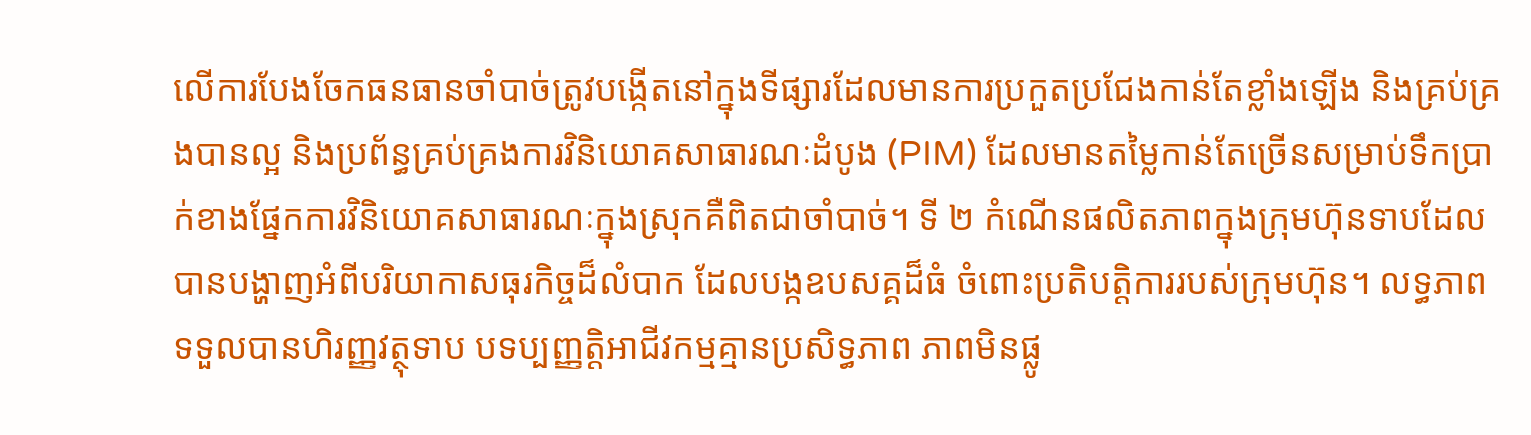លើការបែងចែកធនធានចាំបាច់ត្រូវបង្កើតនៅក្នុងទីផ្សារដែលមានការប្រកួតប្រជែងកាន់តែខ្លាំងឡើង និងគ្រប់គ្រងបានល្អ និងប្រព័ន្ធគ្រប់គ្រងការវិនិយោគសាធារណៈដំបូង (PIM) ដែលមានតម្លៃកាន់តែច្រើនសម្រាប់ទឹកប្រាក់ខាងផ្នែកការវិនិយោគសាធារណៈក្នុងស្រុកគឺពិតជាចាំបាច់។ ទី ២ កំណើនផលិតភាពក្នុងក្រុមហ៊ុនទាបដែលបានបង្ហាញអំពីបរិយាកាសធុរកិច្ចដ៏លំបាក ដែលបង្កឧបសគ្គដ៏ធំ ចំពោះប្រតិបត្តិការរបស់ក្រុមហ៊ុន។ លទ្ធភាពទទួលបានហិរញ្ញវត្ថុទាប បទប្បញ្ញត្តិអាជីវកម្មគ្មានប្រសិទ្ធភាព ភាពមិនផ្លូ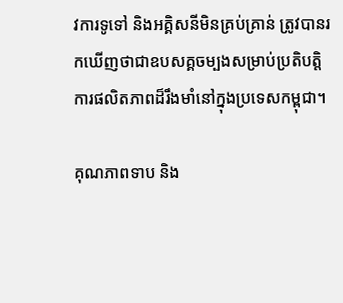វការទូទៅ និងអគ្គិសនីមិនគ្រប់គ្រាន់ ត្រូវបានរកឃើញថាជាឧបសគ្គចម្បងសម្រាប់ប្រតិបត្តិការផលិតភាពដ៏រឹងមាំនៅក្នុងប្រទេសកម្ពុជា។

គុណភាពទាប និង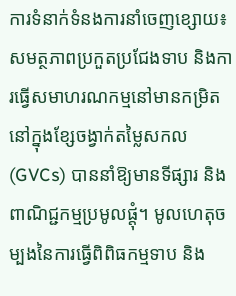ការទំនាក់ទំនងការនាំចេញខ្សោយ៖ សមត្ថភាពប្រកួតប្រជែងទាប និងការធ្វើសមាហរណកម្មនៅមានកម្រិតនៅក្នុងខ្សែចង្វាក់តម្លៃសកល (GVCs) បាននាំឱ្យមានទីផ្សារ និងពាណិជ្ជកម្មប្រមូលផ្តុំ។ មូលហេតុចម្បងនៃការធ្វើពិពិធកម្មទាប និង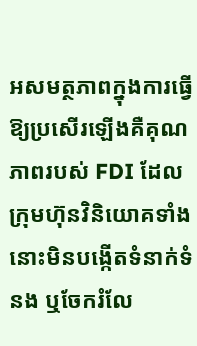អសមត្ថភាពក្នុងការធ្វើឱ្យប្រសើរឡើងគឺគុណភាពរបស់ FDI ដែលក្រុមហ៊ុនវិនិយោគទាំងនោះមិនបង្កើតទំនាក់ទំនង ឬចែករំលែ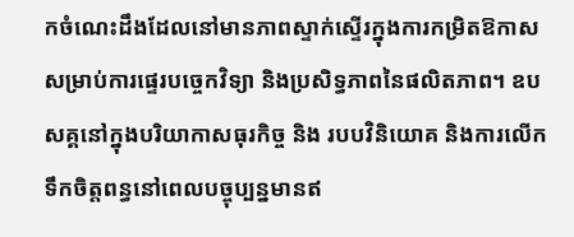កចំណេះដឹងដែលនៅមានភាពស្ទាក់ស្ទើរក្នុងការកម្រិតឱកាសសម្រាប់ការផ្ទេរបច្ចេកវិទ្យា និងប្រសិទ្ធភាពនៃផលិតភាព។ ឧបសគ្គនៅក្នុងបរិយាកាសធុរកិច្ច និង របបវិនិយោគ និងការលើកទឹកចិត្តពន្ធនៅពេលបច្ចុប្បន្នមានឥ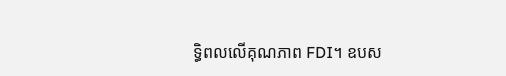ទ្ធិពលលើគុណភាព FDI។ ឧបស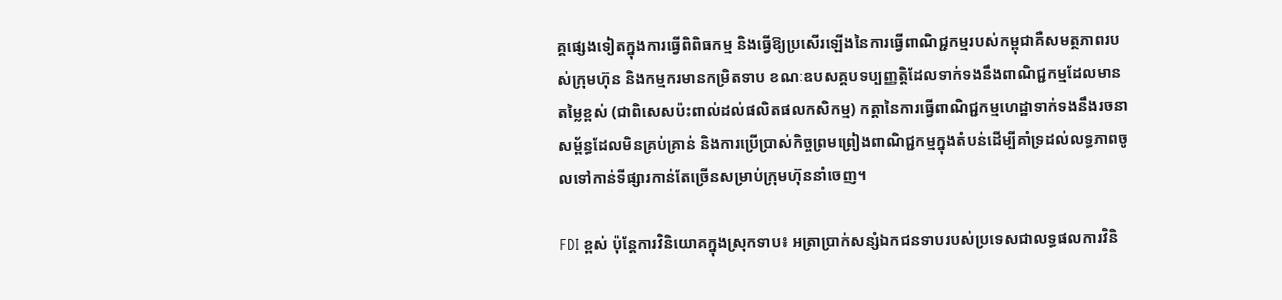គ្គផ្សេងទៀតក្នុងការធ្វើពិពិធកម្ម និងធ្វើឱ្យប្រសើរឡើងនៃការធ្វើពាណិជ្ជកម្មរបស់កម្ពុជាគឺសមត្ថភាពរបស់ក្រុមហ៊ុន និងកម្មករមានកម្រិតទាប ខណៈឧបសគ្គបទប្បញ្ញត្តិដែលទាក់ទងនឹងពាណិជ្ជកម្មដែលមានតម្លៃខ្ពស់ (ជាពិសេសប៉ះពាល់ដល់ផលិតផលកសិកម្ម) កត្តានៃការធ្វើពាណិជ្ជកម្មហេដ្ឋាទាក់ទងនឹងរចនាសម្ព័ន្ធដែលមិនគ្រប់គ្រាន់ និងការប្រើប្រាស់កិច្ចព្រមព្រៀងពាណិជ្ជកម្មក្នុងតំបន់ដើម្បីគាំទ្រដល់លទ្ធភាពចូលទៅកាន់ទីផ្សារកាន់តែច្រើនសម្រាប់ក្រុមហ៊ុននាំចេញ។

FDI ខ្ពស់ ប៉ុន្តែការវិនិយោគក្នុងស្រុកទាប៖ អត្រាប្រាក់សន្សំឯកជនទាបរបស់ប្រទេសជាលទ្ធផលការវិនិ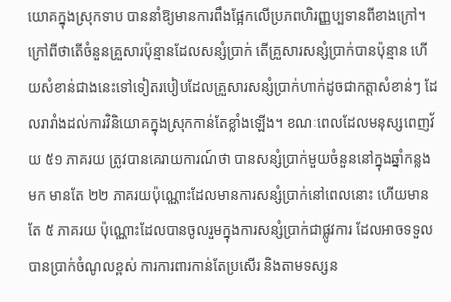យោគក្នុងស្រុកទាប បាននាំឱ្យមានការពឹងផ្អែកលើប្រភពហិរញ្ញប្បទានពីខាងក្រៅ។ ក្រៅពីថាតើចំនួនគ្រួសារប៉ុន្មានដែលសន្សំប្រាក់ តើគ្រួសារសន្សំប្រាក់បានប៉ុន្មាន ហើយសំខាន់ជាងនេះទៅទៀតរបៀបដែលគ្រួសារសន្សំប្រាក់ហាក់ដូចជាកត្តាសំខាន់ៗ ដែលរារាំងដល់ការវិនិយោគក្នុងស្រុកកាន់តែខ្លាំងឡើង។ ខណៈពេលដែលមនុស្សពេញវ័យ ៥១ ភាគរយ ត្រូវបានគេរាយការណ៍ថា បានសន្សំប្រាក់មួយចំនួននៅក្នុងឆ្នាំកន្លងមក មានតែ ២២ ភាគរយប៉ុណ្ណោះដែលមានការសន្សំប្រាក់នៅពេលនោះ ហើយមានតែ ៥ ភាគរយ ប៉ុណ្ណោះដែលបានចូលរួមក្នុងការសន្សំប្រាក់ជាផ្លូវការ ដែលអាចទទួលបានប្រាក់ចំណូលខ្ពស់ ការការពារកាន់តែប្រសើរ និងតាមទស្សន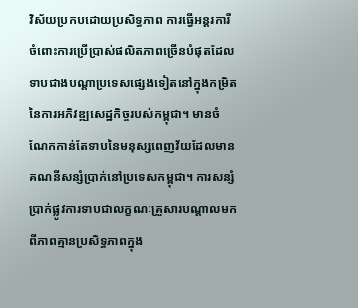វិស័យប្រកបដោយប្រសិទ្ធភាព ការធ្វើអន្តរការីចំពោះការប្រើប្រាស់ផលិតភាពច្រើនបំផុតដែលទាបជាងបណ្ដាប្រទេសផ្សេងទៀតនៅក្នុងកម្រិតនៃការអភិវឌ្ឍសេដ្ឋកិច្ចរបស់កម្ពុជា។ មានចំណែកកាន់តែទាបនៃមនុស្សពេញវ័យដែលមានគណនីសន្សំប្រាក់នៅប្រទេសកម្ពុជា។ ការសន្សំប្រាក់ផ្លូវការទាបជាលក្ខណៈគ្រួសារបណ្ដាលមកពីភាពគ្មានប្រសិទ្ធភាពក្នុង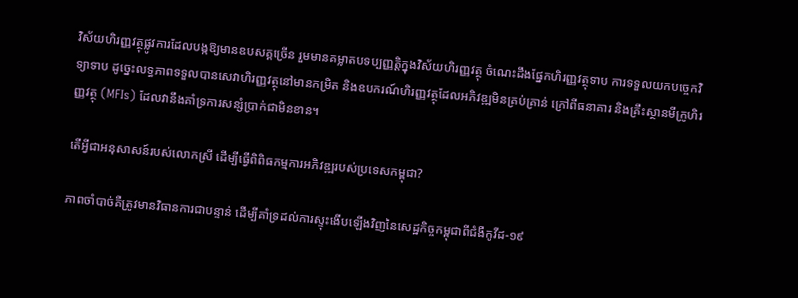វិស័យហិរញ្ញវត្ថុផ្លូវការដែលបង្កឱ្យមានឧបសគ្គច្រើន រួមមានគម្លាតបទប្បញ្ញត្តិក្នុងវិស័យហិរញ្ញវត្ថុ ចំណេះដឹងផ្នែកហិរញ្ញវត្ថុទាប ការទទួលយកបច្ចេកវិទ្យាទាប ដូច្នេះលទ្ធភាពទទួលបានសេវាហិរញ្ញវត្ថុនៅមានកម្រិត និងឧបករណ៍ហិរញ្ញវត្ថុដែលអភិវឌ្ឍមិនគ្រប់គ្រាន់ ក្រៅពីធនាគារ និងគ្រឹះស្ថានមីក្រូហិរញ្ញវត្ថុ (MFIs) ដែលវានឹងគាំទ្រការសន្សំប្រាក់ជាមិនខាន។

តើអ្វីជាអនុសាសន៍របស់លោកស្រី ដើម្បីធ្វើពិពិធកម្មការអភិវឌ្ឍរបស់ប្រទេសកម្ពុជា?

ភាពចាំបាច់គឺត្រូវមានវិធានការជាបន្ទាន់ ដើម្បីគាំទ្រដល់ការស្ទុះងើបឡើងវិញនៃសេដ្ឋកិច្ចកម្ពុជាពីជំងឺកូវីដ-១៩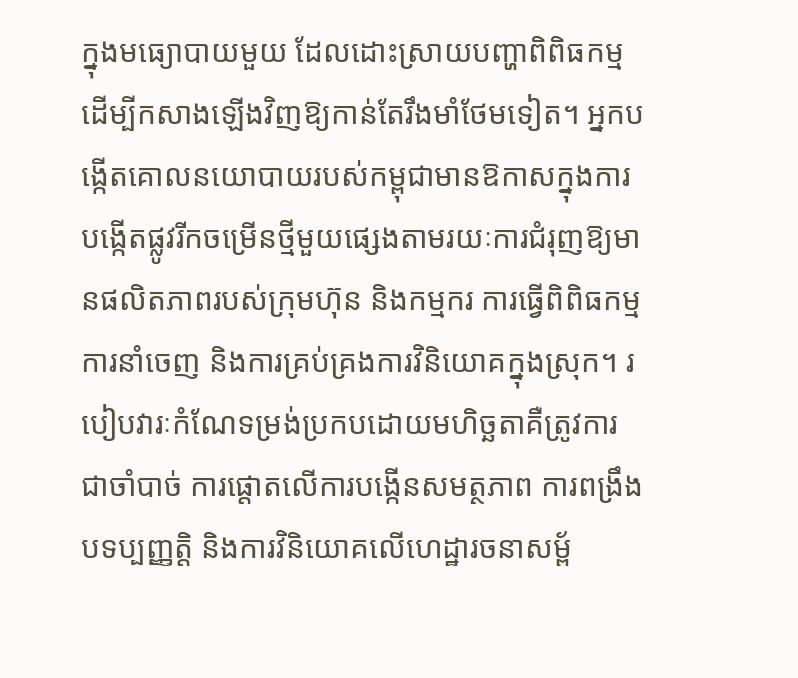ក្នុងមធ្យោបាយមួយ ដែលដោះស្រាយបញ្ហាពិពិធកម្ម ដើម្បីកសាងឡើងវិញឱ្យកាន់តែរឹងមាំថែមទៀត។ អ្នកបង្កើតគោលនយោបាយរបស់កម្ពុជាមានឱកាសក្នុងការបង្កើតផ្លូវរីកចម្រើនថ្មីមួយផ្សេងតាមរយៈការជំរុញឱ្យមានផលិតភាពរបស់ក្រុមហ៊ុន និងកម្មករ ការធ្វើពិពិធកម្មការនាំចេញ និងការគ្រប់គ្រងការវិនិយោគក្នុងស្រុក។ របៀបវារៈកំណែទម្រង់ប្រកបដោយមហិច្ឆតាគឺត្រូវការជាចាំបាច់ ការផ្តោតលើការបង្កើនសមត្ថភាព ការពង្រឹងបទប្បញ្ញត្តិ និងការវិនិយោគលើហេដ្ឋារចនាសម្ព័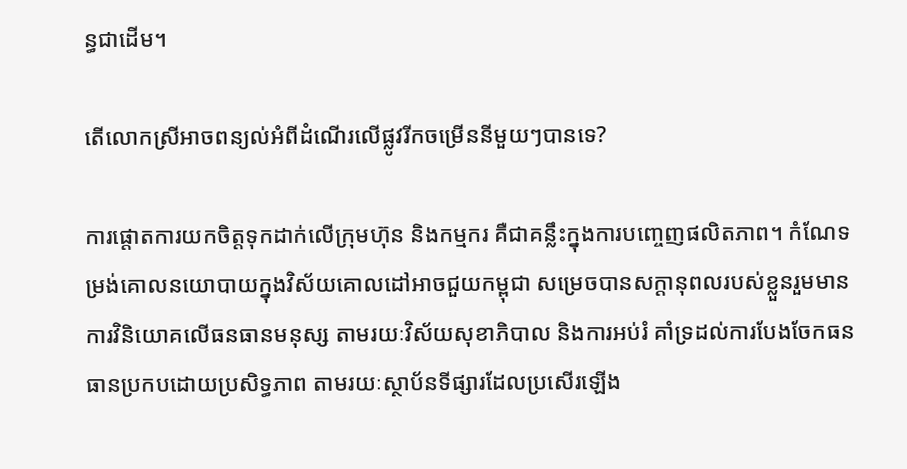ន្ធជាដើម។

តើលោកស្រីអាចពន្យល់អំពីដំណើរលើផ្លូវរីកចម្រើននីមួយៗបានទេ?

ការផ្តោតការយកចិត្តទុកដាក់លើក្រុមហ៊ុន និងកម្មករ គឺជាគន្លឹះក្នុងការបញ្ចេញផលិតភាព។ កំណែទម្រង់គោលនយោបាយក្នុងវិស័យគោលដៅអាចជួយកម្ពុជា សម្រេចបានសក្តានុពលរបស់ខ្លួនរួមមាន ការវិនិយោគលើធនធានមនុស្ស តាមរយៈវិស័យសុខាភិបាល និងការអប់រំ គាំទ្រដល់ការបែងចែកធនធានប្រកបដោយប្រសិទ្ធភាព តាមរយៈស្ថាប័នទីផ្សារដែលប្រសើរឡើង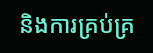និងការគ្រប់គ្រ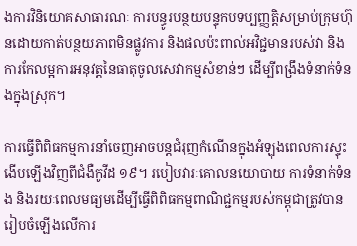ងការវិនិយោគសាធារណៈ ការបន្ធូរបន្ថយបន្ទុកបទប្បញ្ញត្តិសម្រាប់ក្រុមហ៊ុនដោយកាត់បន្ថយភាពមិនផ្លូវការ និងផលប៉ះពាល់អវិជ្ជមានរបស់វា និងការកែលម្អការអនុវត្តនៃធាតុចូលសេវាកម្មសំខាន់ៗ ដើម្បីពង្រឹងទំនាក់ទំនងក្នុងស្រុក។

ការធ្វើពិពិធកម្មការនាំចេញអាចបន្តជំរុញកំណើនក្នុងអំឡុងពេលការស្ទុះងើបឡើងវិញពីជំងឺកូវីដ ១៩។ របៀបវារៈគោលនយោបាយ ការទំនាក់ទំនង និងរយៈពេលមធ្យមដើម្បីធ្វើពិពិធកម្មពាណិជ្ជកម្មរបស់កម្ពុជាត្រូវបានរៀបចំឡើងលើការ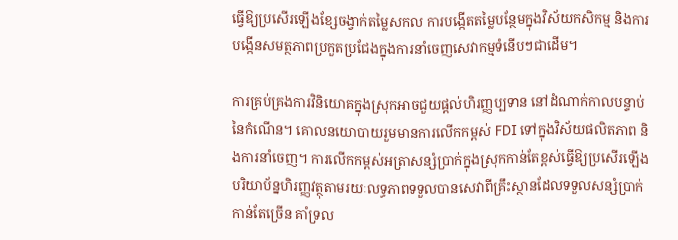ធ្វើឱ្យប្រសើរឡើងខ្សែចង្វាក់តម្លៃសកល ការបង្កើតតម្លៃបន្ថែមក្នុងវិស័យកសិកម្ម និងការបង្កើនសមត្ថភាពប្រកួតប្រជែងក្នុងការនាំចេញសេវាកម្មទំនើបៗជាដើម។

ការគ្រប់គ្រងការវិនិយោគក្នុងស្រុកអាចជួយផ្តល់ហិរញ្ញប្បទាន នៅដំណាក់កាលបន្ទាប់នៃកំណើន។ គោលនយោបាយរួមមានការលើកកម្ពស់ FDI ទៅក្នុងវិស័យផលិតភាព និងការនាំចេញ។ ការលើកកម្ពស់អត្រាសន្សំប្រាក់ក្នុងស្រុកកាន់តែខ្ពស់ធ្វើឱ្យប្រសើរឡើងបរិយាប័ន្នហិរញ្ញវត្ថុតាមរយៈលទ្ធភាពទទួលបានសេវាពីគ្រឹះស្ថានដែលទទួលសន្សំប្រាក់កាន់តែច្រើន គាំទ្រល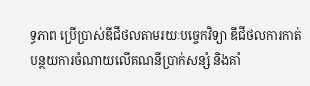ទ្ធភាព ប្រើប្រាស់ឌីជីថលតាមរយៈបច្ចេកវិទ្យា ឌីជីថលការកាត់បន្ថយការចំណាយលើគណនីប្រាក់សន្សំ និងគាំ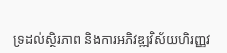ទ្រដល់ស្ថិរភាព និងការអភិវឌ្ឍវិស័យហិរញ្ញវ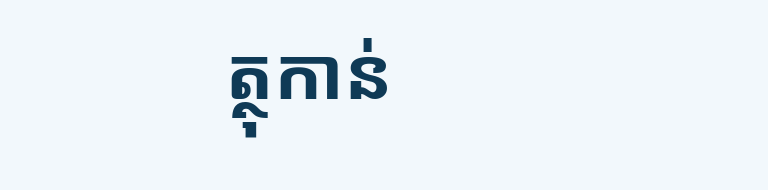ត្ថុកាន់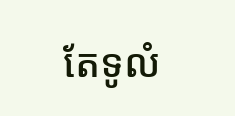តែទូលំ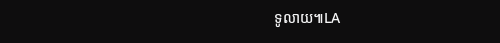ទូលាយ៕LA